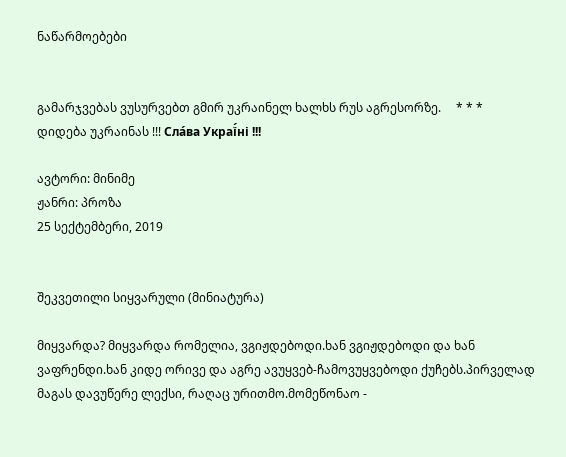ნაწარმოებები


გამარჯვებას ვუსურვებთ გმირ უკრაინელ ხალხს რუს აგრესორზე.     * * *     დიდება უკრაინას !!! Сла́ва Украї́ні !!!

ავტორი: მინიმე
ჟანრი: პროზა
25 სექტემბერი, 2019


შეკვეთილი სიყვარული (მინიატურა)

მიყვარდა? მიყვარდა რომელია, ვგიჟდებოდი.ხან ვგიჟდებოდი და ხან ვაფრენდი.ხან კიდე ორივე და აგრე ავუყვებ-ჩამოვუყვებოდი ქუჩებს.პირველად მაგას დავუწერე ლექსი, რაღაც ურითმო.მომეწონაო -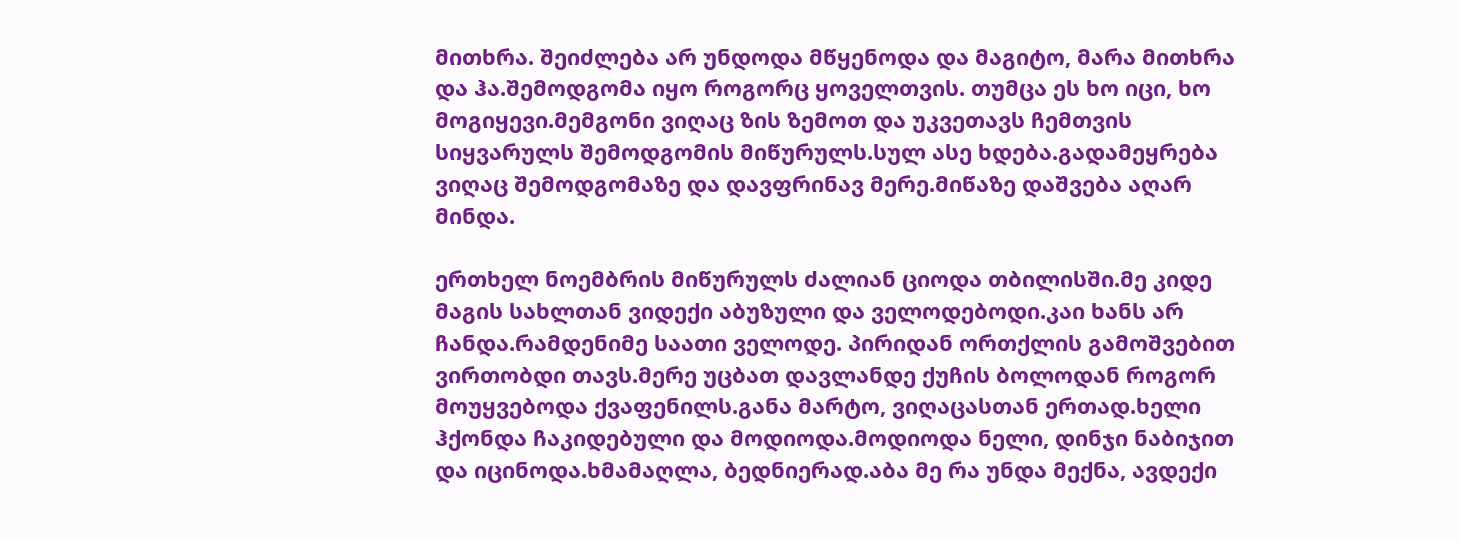მითხრა. შეიძლება არ უნდოდა მწყენოდა და მაგიტო, მარა მითხრა და ჰა.შემოდგომა იყო როგორც ყოველთვის. თუმცა ეს ხო იცი, ხო მოგიყევი.მემგონი ვიღაც ზის ზემოთ და უკვეთავს ჩემთვის სიყვარულს შემოდგომის მიწურულს.სულ ასე ხდება.გადამეყრება ვიღაც შემოდგომაზე და დავფრინავ მერე.მიწაზე დაშვება აღარ მინდა.

ერთხელ ნოემბრის მიწურულს ძალიან ციოდა თბილისში.მე კიდე მაგის სახლთან ვიდექი აბუზული და ველოდებოდი.კაი ხანს არ ჩანდა.რამდენიმე საათი ველოდე. პირიდან ორთქლის გამოშვებით ვირთობდი თავს.მერე უცბათ დავლანდე ქუჩის ბოლოდან როგორ მოუყვებოდა ქვაფენილს.განა მარტო, ვიღაცასთან ერთად.ხელი ჰქონდა ჩაკიდებული და მოდიოდა.მოდიოდა ნელი, დინჯი ნაბიჯით და იცინოდა.ხმამაღლა, ბედნიერად.აბა მე რა უნდა მექნა, ავდექი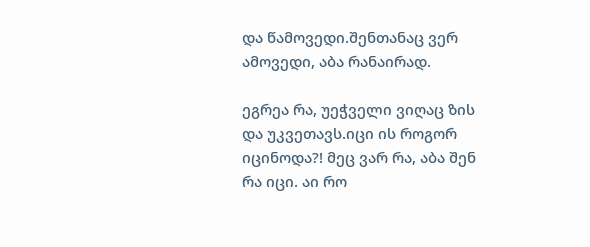და წამოვედი.შენთანაც ვერ ამოვედი, აბა რანაირად.

ეგრეა რა, უეჭველი ვიღაც ზის და უკვეთავს.იცი ის როგორ იცინოდა?! მეც ვარ რა, აბა შენ რა იცი. აი რო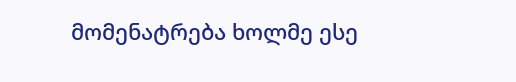მომენატრება ხოლმე ესე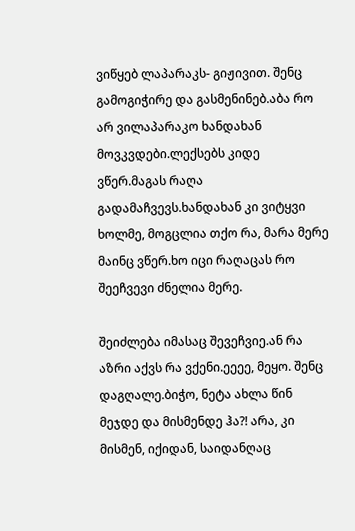ვიწყებ ლაპარაკს- გიჟივით. შენც გამოგიჭირე და გასმენინებ.აბა რო არ ვილაპარაკო ხანდახან მოვკვდები.ლექსებს კიდე ვწერ.მაგას რაღა გადამაჩვევს.ხანდახან კი ვიტყვი ხოლმე, მოგცლია თქო რა, მარა მერე მაინც ვწერ.ხო იცი რაღაცას რო შეეჩვევი ძნელია მერე.

შეიძლება იმასაც შევეჩვიე.ან რა აზრი აქვს რა ვქენი.ეეეე, მეყო. შენც დაგღალე.ბიჭო, ნეტა ახლა წინ მეჯდე და მისმენდე ჰა?! არა, კი მისმენ, იქიდან, საიდანღაც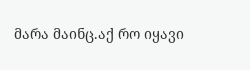მარა მაინც.აქ რო იყავი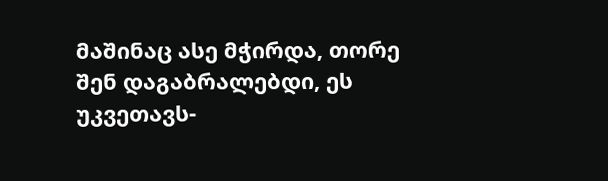მაშინაც ასე მჭირდა, თორე შენ დაგაბრალებდი, ეს უკვეთავს-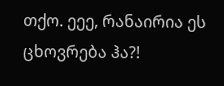თქო. ეეე, რანაირია ეს ცხოვრება ჰა?!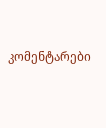კომენტარები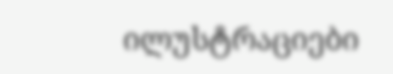ილუსტრაციები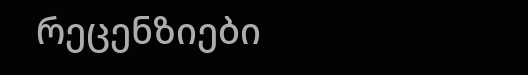რეცენზიები